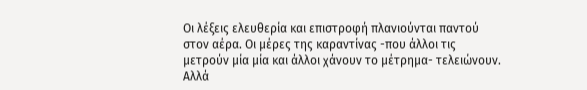Οι λέξεις ελευθερία και επιστροφή πλανιούνται παντού στον αέρα. Οι μέρες της καραντίνας -που άλλοι τις μετρούν μία μία και άλλοι χάνουν το μέτρημα- τελειώνουν. Αλλά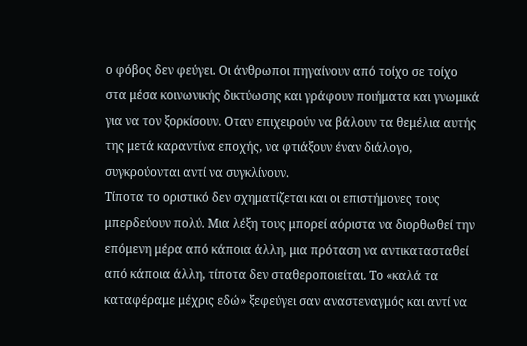ο φόβος δεν φεύγει. Οι άνθρωποι πηγαίνουν από τοίχο σε τοίχο στα μέσα κοινωνικής δικτύωσης και γράφουν ποιήματα και γνωμικά για να τον ξορκίσουν. Οταν επιχειρούν να βάλουν τα θεμέλια αυτής της μετά καραντίνα εποχής, να φτιάξουν έναν διάλογο, συγκρούονται αντί να συγκλίνουν.
Τίποτα το οριστικό δεν σχηματίζεται και οι επιστήμονες τους μπερδεύουν πολύ. Μια λέξη τους μπορεί αόριστα να διορθωθεί την επόμενη μέρα από κάποια άλλη, μια πρόταση να αντικατασταθεί από κάποια άλλη, τίποτα δεν σταθεροποιείται. Το «καλά τα καταφέραμε μέχρις εδώ» ξεφεύγει σαν αναστεναγμός και αντί να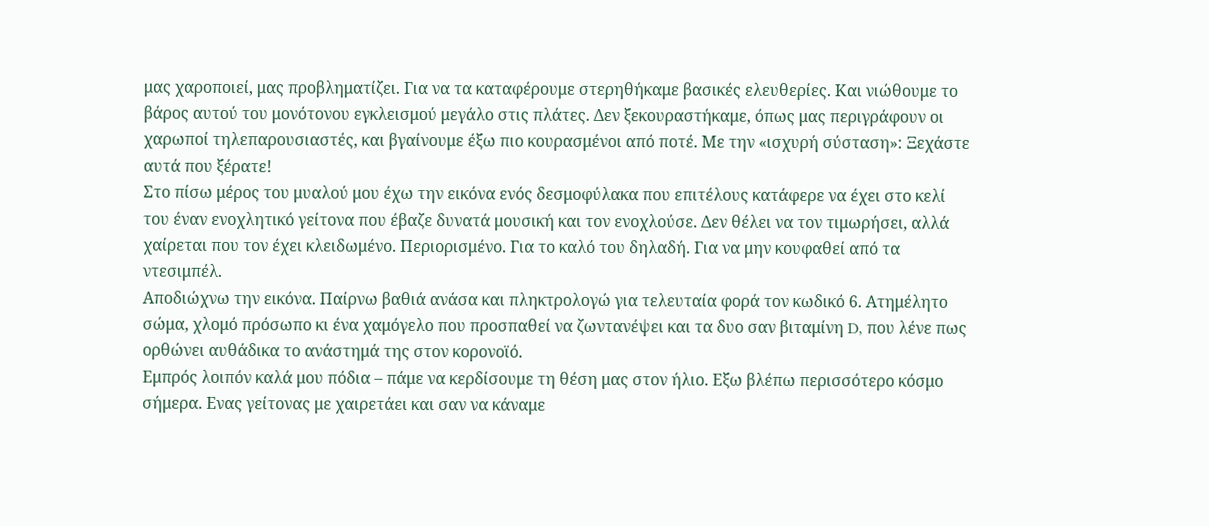μας χαροποιεί, μας προβληματίζει. Για να τα καταφέρουμε στερηθήκαμε βασικές ελευθερίες. Και νιώθουμε το βάρος αυτού του μονότονου εγκλεισμού μεγάλο στις πλάτες. Δεν ξεκουραστήκαμε, όπως μας περιγράφουν οι χαρωποί τηλεπαρουσιαστές, και βγαίνουμε έξω πιο κουρασμένοι από ποτέ. Με την «ισχυρή σύσταση»: Ξεχάστε αυτά που ξέρατε!
Στο πίσω μέρος του μυαλού μου έχω την εικόνα ενός δεσμοφύλακα που επιτέλους κατάφερε να έχει στο κελί του έναν ενοχλητικό γείτονα που έβαζε δυνατά μουσική και τον ενοχλούσε. Δεν θέλει να τον τιμωρήσει, αλλά χαίρεται που τον έχει κλειδωμένο. Περιορισμένο. Για το καλό του δηλαδή. Για να μην κουφαθεί από τα ντεσιμπέλ.
Αποδιώχνω την εικόνα. Παίρνω βαθιά ανάσα και πληκτρολογώ για τελευταία φορά τον κωδικό 6. Ατημέλητο σώμα, χλομό πρόσωπο κι ένα χαμόγελο που προσπαθεί να ζωντανέψει και τα δυο σαν βιταμίνη D, που λένε πως ορθώνει αυθάδικα το ανάστημά της στον κορονοϊό.
Εμπρός λοιπόν καλά μου πόδια – πάμε να κερδίσουμε τη θέση μας στον ήλιο. Εξω βλέπω περισσότερο κόσμο σήμερα. Ενας γείτονας με χαιρετάει και σαν να κάναμε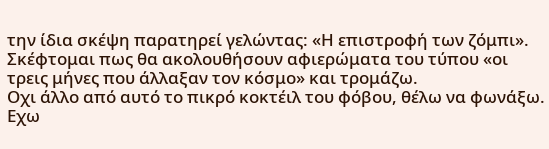την ίδια σκέψη παρατηρεί γελώντας: «Η επιστροφή των ζόμπι». Σκέφτομαι πως θα ακολουθήσουν αφιερώματα του τύπου «οι τρεις μήνες που άλλαξαν τον κόσμο» και τρομάζω.
Οχι άλλο από αυτό το πικρό κοκτέιλ του φόβου, θέλω να φωνάξω. Εχω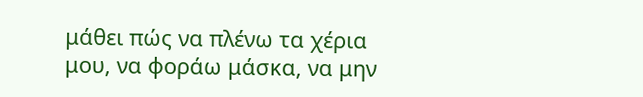μάθει πώς να πλένω τα χέρια μου, να φοράω μάσκα, να μην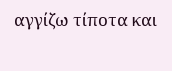αγγίζω τίποτα και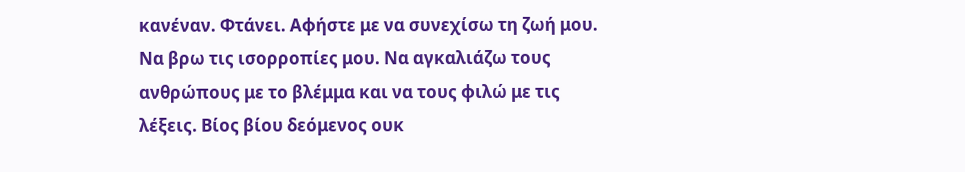κανέναν. Φτάνει. Αφήστε με να συνεχίσω τη ζωή μου. Να βρω τις ισορροπίες μου. Να αγκαλιάζω τους ανθρώπους με το βλέμμα και να τους φιλώ με τις λέξεις. Βίος βίου δεόμενος ουκ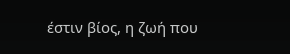έστιν βίος, η ζωή που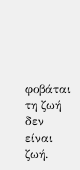φοβάται τη ζωή δεν είναι ζωή.